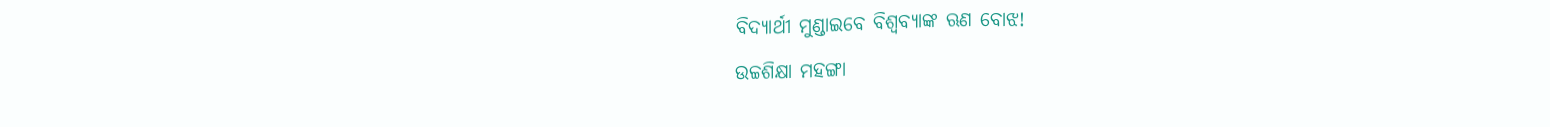ବିଦ୍ୟାର୍ଥୀ ମୁଣ୍ଡାଇବେ ବିଶ୍ୱବ୍ୟାଙ୍କ ଋଣ ବୋଝ!
ଉଚ୍ଚଶିକ୍ଷା ମହଙ୍ଗା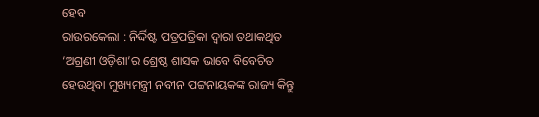ହେବ
ରାଉରକେଲା : ନିର୍ଦ୍ଦିଷ୍ଟ ପତ୍ରପତ୍ରିକା ଦ୍ୱାରା ତଥାକଥିତ ‘ଅଗ୍ରଣୀ ଓଡ଼ିଶା’ର ଶ୍ରେଷ୍ଠ ଶାସକ ଭାବେ ବିବେଚିତ ହେଉଥିବା ମୁଖ୍ୟମନ୍ତ୍ରୀ ନବୀନ ପଟ୍ଟନାୟକଙ୍କ ରାଜ୍ୟ କିନ୍ତୁ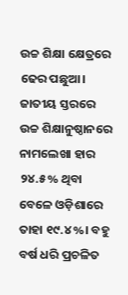ଉଚ୍ଚ ଶିକ୍ଷା କ୍ଷେତ୍ରରେ ଢେର ପଛୁଆ। ଜାତୀୟ ସ୍ତରରେ ଉଚ୍ଚ ଶିକ୍ଷାନୁଷ୍ଠାନରେ ନାମଲେଖା ହାର ୨୪.୫% ଥିବା ବେଳେ ଓଡ଼ିଶାରେ ତାହା ୧୯.୪%। ବହୁ ବର୍ଷ ଧରି ପ୍ରଚଳିତ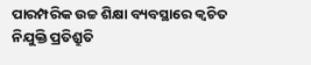ପାରମ୍ପରିକ ଉଚ୍ଚ ଶିକ୍ଷା ବ୍ୟବସ୍ଥାରେ କ୍ୱଚିତ ନିଯୁକ୍ତି ପ୍ରତିଶ୍ରୁତି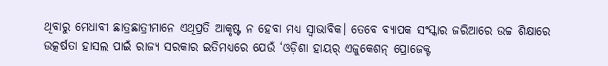ଥିବାରୁ ମେଧାବୀ ଛାତ୍ରଛାତ୍ରୀମାନେ ଏଥିପ୍ରତି ଆକୃଷ୍ଟ ନ ହେବା ମଧ୍ୟ ସ୍ୱାଭାବିକ। ତେବେ ବ୍ୟାପକ ସଂସ୍କାର ଜରିଆରେ ଉଚ୍ଚ ଶିକ୍ଷାରେ ଉତ୍କର୍ଷତା ହାସଲ ପାଇଁ ରାଜ୍ୟ ସରକାର ଇତିମଧ୍ୟରେ ଯେଉଁ ‘ଓଡ଼ିଶା ହାୟର୍ ଏଜୁକେଶନ୍ ପ୍ରୋଜେକ୍ଟ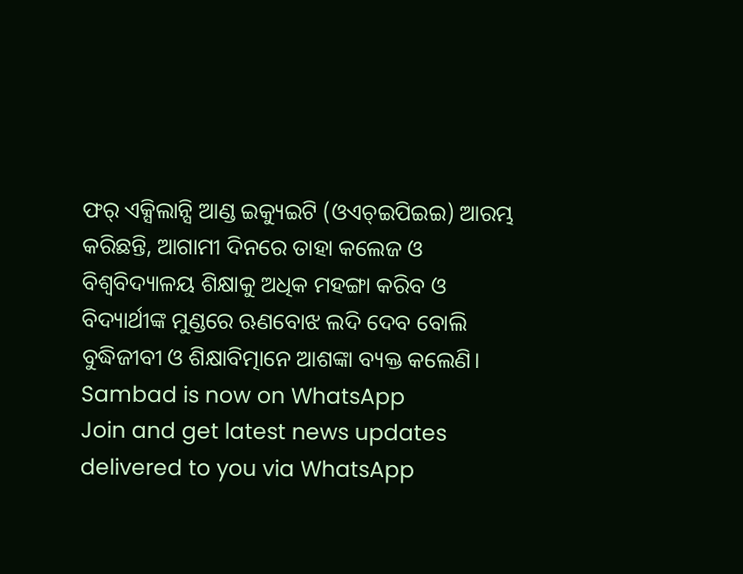ଫର୍ ଏକ୍ସିଲାନ୍ସି ଆଣ୍ଡ ଇକ୍ୟୁଇଟି (ଓଏଚ୍ଇପିଇଇ) ଆରମ୍ଭ କରିଛନ୍ତି, ଆଗାମୀ ଦିନରେ ତାହା କଲେଜ ଓ ବିଶ୍ୱବିଦ୍ୟାଳୟ ଶିକ୍ଷାକୁ ଅଧିକ ମହଙ୍ଗା କରିବ ଓ ବିଦ୍ୟାର୍ଥୀଙ୍କ ମୁଣ୍ଡରେ ଋଣବୋଝ ଲଦି ଦେବ ବୋଲି ବୁଦ୍ଧିଜୀବୀ ଓ ଶିକ୍ଷାବିତ୍ମାନେ ଆଶଙ୍କା ବ୍ୟକ୍ତ କଲେଣି।
Sambad is now on WhatsApp
Join and get latest news updates delivered to you via WhatsApp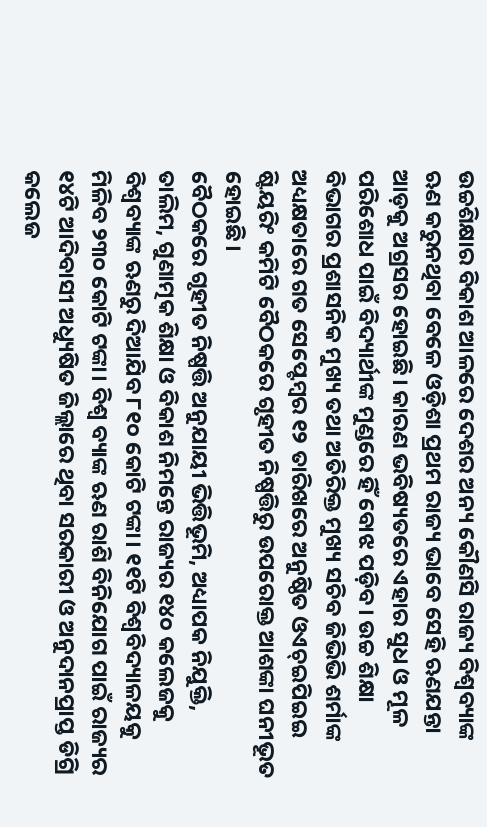ଉଚ୍ଚଶିକ୍ଷାର ବିକାଶ ଆଳରେ ଦେଶର ଅନ୍ୟ କୌଣସି ରାଜ୍ୟ ବିଶ୍ୱବ୍ୟାଙ୍କ ଋଣ କରୁନଥିବା ବେଳେ ଓଡ଼ିଶା ପ୍ରଥମ ରାଜ୍ୟ ଭାବେ ସେହି ଋଣଯନ୍ତା ଆଡ଼କୁ ଅଗ୍ରସର ହୋଇଛି। କାରଣ ଭବିଷ୍ୟତରେ ଏହାର ସୁଧ ଓ ମୂଳ ପରିଶୋଧ ପାଇଁ ବିଦ୍ୟାର୍ଥୀଙ୍କ ମୁଣ୍ଡରେ ହିଁ ବୋଝ ପଡ଼ିବ। ଉଚ୍ଚ ଶିକ୍ଷା ବିଭାଗର ପ୍ରଶାସନିକ ମୁଖ୍ୟ ତଥା ଅତିରିକ୍ତ ମୁଖ୍ୟ ସଚିବ ଜିଭିଭି ଶର୍ମାଙ୍କ ଅଧ୍ୟକ୍ଷତାରେ ଗତ ସେପ୍ଟେମ୍ବର ୧୨ ତାରିଖରେ ଅନୁଷ୍ଠିତ ଓଏଚ୍ଇପିଇଇ ଷ୍ଟିୟରିଂ କମିଟି ବୈଠକରେ ଗୃହୀତ ନିଷ୍ପତ୍ତିରୁ ଉପରୋକ୍ତ ଆଶଙ୍କା ଘନୀଭୂତ ହୋଇଛି।
ବୈଠକରେ ଗୃହୀତ ନିଷ୍ପତ୍ତି ଅନୁଯାୟୀ ଭିତ୍ତିଭୂମି, ଅଧ୍ୟାପକ ନିଯୁକ୍ତି, ତାଲିମ, ଗୁଣାତ୍ମକ ଶିକ୍ଷା ଓ ବିକାଶ ନିମନ୍ତେ ରାଜ୍ୟର ୧୪୦ କଲେଜକୁ ବିଶ୍ୱବ୍ୟାଙ୍କ ଋଣରୁ ଦିଆଯିବ ୮୧୦ କୋଟି ଟଙ୍କା। ୧୧ଟି ବିଶ୍ୱବିଦ୍ୟାଳୟକୁ ମିଳିବ ୨୩୦ କୋଟି ଟଙ୍କା। ବିଶ୍ୱ ବ୍ୟାଙ୍କ ଋଣ ରାଶି ବିନିଯୋଗ ପାଇଁ ରାଜ୍ୟର ୧୪ଟି ଆଦିବାସୀ ଅଧ୍ୟୁଷିତ ଜିଲ୍ଲାରେ ଥିବା ସରକାରୀ ଓ ଅନୁଦାନପ୍ରାପ୍ତ ଡିଗ୍ରି କଲେଜ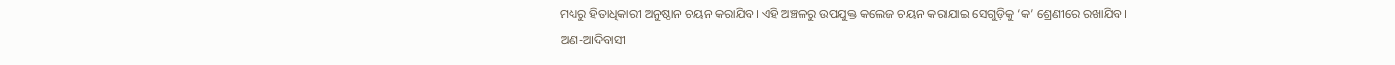ମଧ୍ୟରୁ ହିତାଧିକାରୀ ଅନୁଷ୍ଠାନ ଚୟନ କରାଯିବ। ଏହି ଅଞ୍ଚଳରୁ ଉପଯୁକ୍ତ କଲେଜ ଚୟନ କରାଯାଇ ସେଗୁଡ଼ିକୁ ‘କ’ ଶ୍ରେଣୀରେ ରଖାଯିବ। ଅଣ-ଆଦିବାସୀ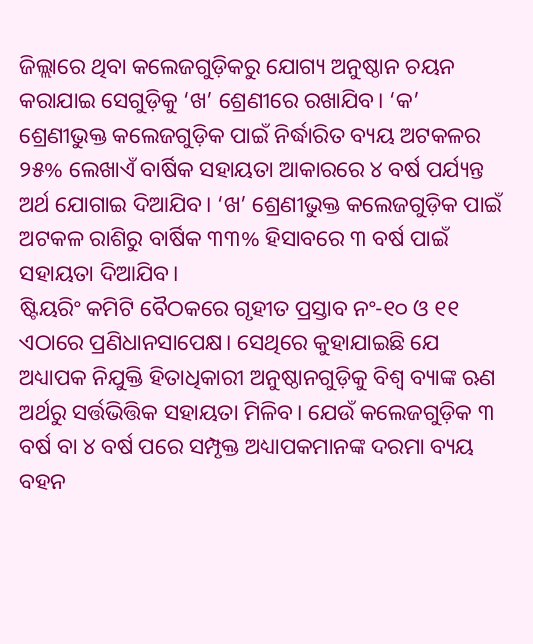ଜିଲ୍ଲାରେ ଥିବା କଲେଜଗୁଡ଼ିକରୁ ଯୋଗ୍ୟ ଅନୁଷ୍ଠାନ ଚୟନ କରାଯାଇ ସେଗୁଡ଼ିକୁ ‘ଖ’ ଶ୍ରେଣୀରେ ରଖାଯିବ। ‘କ’ ଶ୍ରେଣୀଭୁକ୍ତ କଲେଜଗୁଡ଼ିକ ପାଇଁ ନିର୍ଦ୍ଧାରିତ ବ୍ୟୟ ଅଟକଳର ୨୫% ଲେଖାଏଁ ବାର୍ଷିକ ସହାୟତା ଆକାରରେ ୪ ବର୍ଷ ପର୍ଯ୍ୟନ୍ତ ଅର୍ଥ ଯୋଗାଇ ଦିଆଯିବ। ‘ଖ’ ଶ୍ରେଣୀଭୁକ୍ତ କଲେଜଗୁଡ଼ିକ ପାଇଁ ଅଟକଳ ରାଶିରୁ ବାର୍ଷିକ ୩୩% ହିସାବରେ ୩ ବର୍ଷ ପାଇଁ ସହାୟତା ଦିଆଯିବ।
ଷ୍ଟିୟରିଂ କମିଟି ବୈଠକରେ ଗୃହୀତ ପ୍ରସ୍ତାବ ନଂ-୧୦ ଓ ୧୧ ଏଠାରେ ପ୍ରଣିଧାନସାପେକ୍ଷ। ସେଥିରେ କୁହାଯାଇଛି ଯେ ଅଧ୍ୟାପକ ନିଯୁକ୍ତି ହିତାଧିକାରୀ ଅନୁଷ୍ଠାନଗୁଡ଼ିକୁ ବିଶ୍ୱ ବ୍ୟାଙ୍କ ଋଣ ଅର୍ଥରୁ ସର୍ତ୍ତଭିତ୍ତିକ ସହାୟତା ମିଳିବ। ଯେଉଁ କଲେଜଗୁଡ଼ିକ ୩ ବର୍ଷ ବା ୪ ବର୍ଷ ପରେ ସମ୍ପୃକ୍ତ ଅଧ୍ୟାପକମାନଙ୍କ ଦରମା ବ୍ୟୟ ବହନ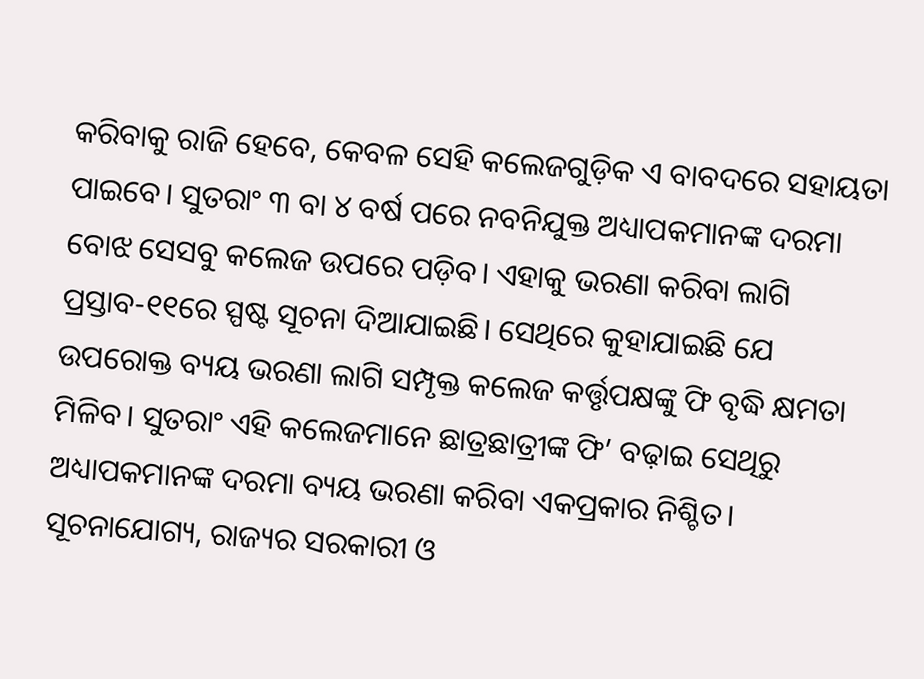କରିବାକୁ ରାଜି ହେବେ, କେବଳ ସେହି କଲେଜଗୁଡ଼ିକ ଏ ବାବଦରେ ସହାୟତା ପାଇବେ। ସୁତରାଂ ୩ ବା ୪ ବର୍ଷ ପରେ ନବନିଯୁକ୍ତ ଅଧ୍ୟାପକମାନଙ୍କ ଦରମା ବୋଝ ସେସବୁ କଲେଜ ଉପରେ ପଡ଼ିବ। ଏହାକୁ ଭରଣା କରିବା ଲାଗି ପ୍ରସ୍ତାବ-୧୧ରେ ସ୍ପଷ୍ଟ ସୂଚନା ଦିଆଯାଇଛି। ସେଥିରେ କୁହାଯାଇଛି ଯେ ଉପରୋକ୍ତ ବ୍ୟୟ ଭରଣା ଲାଗି ସମ୍ପୃକ୍ତ କଲେଜ କର୍ତ୍ତୃପକ୍ଷଙ୍କୁ ଫି ବୃଦ୍ଧି କ୍ଷମତା ମିଳିବ। ସୁତରାଂ ଏହି କଲେଜମାନେ ଛାତ୍ରଛାତ୍ରୀଙ୍କ ଫି’ ବଢ଼ାଇ ସେଥିରୁ ଅଧ୍ୟାପକମାନଙ୍କ ଦରମା ବ୍ୟୟ ଭରଣା କରିବା ଏକପ୍ରକାର ନିଶ୍ଚିତ।
ସୂଚନାଯୋଗ୍ୟ, ରାଜ୍ୟର ସରକାରୀ ଓ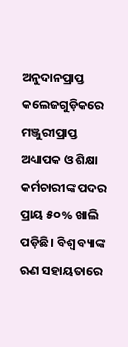ଅନୁଦାନପ୍ରାପ୍ତ କଲେଜଗୁଡ଼ିକରେ ମଞ୍ଜୁରୀପ୍ରାପ୍ତ ଅଧ୍ୟାପକ ଓ ଶିକ୍ଷା କର୍ମଚାରୀଙ୍କ ପଦର ପ୍ରାୟ ୫୦% ଖାଲି ପଡ଼ିଛି। ବିଶ୍ୱ ବ୍ୟାଙ୍କ ଋଣ ସହାୟତାରେ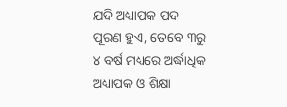ଯଦି ଅଧ୍ୟାପକ ପଦ ପୂରଣ ହୁଏ, ତେବେ ୩ରୁ ୪ ବର୍ଷ ମଧ୍ୟରେ ଅର୍ଦ୍ଧାଧିକ ଅଧ୍ୟାପକ ଓ ଶିକ୍ଷା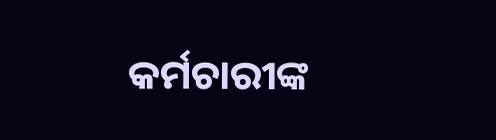କର୍ମଚାରୀଙ୍କ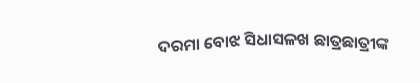ଦରମା ବୋଝ ସିଧାସଳଖ ଛାତ୍ରଛାତ୍ରୀଙ୍କ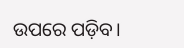ଉପରେ ପଡ଼ିବ।